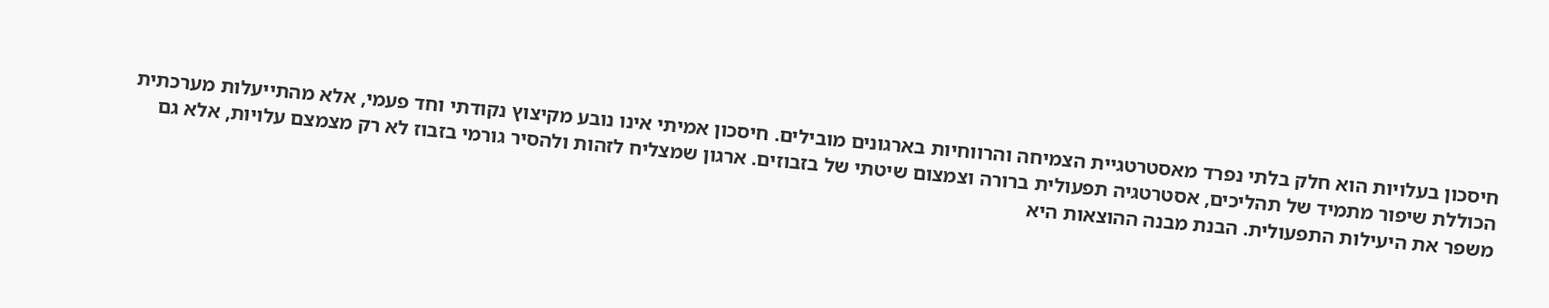חיסכון בעלויות הוא חלק בלתי נפרד מאסטרטגיית הצמיחה והרווחיות בארגונים מובילים. חיסכון אמיתי אינו נובע מקיצוץ נקודתי וחד פעמי, אלא מהתייעלות מערכתית הכוללת שיפור מתמיד של תהליכים, אסטרטגיה תפעולית ברורה וצמצום שיטתי של בזבוזים. ארגון שמצליח לזהות ולהסיר גורמי בזבוז לא רק מצמצם עלויות, אלא גם משפר את היעילות התפעולית. הבנת מבנה ההוצאות היא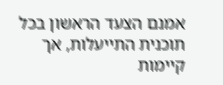אמנם הצעד הראשון בכל תוכנית התייעלות, אך קיימות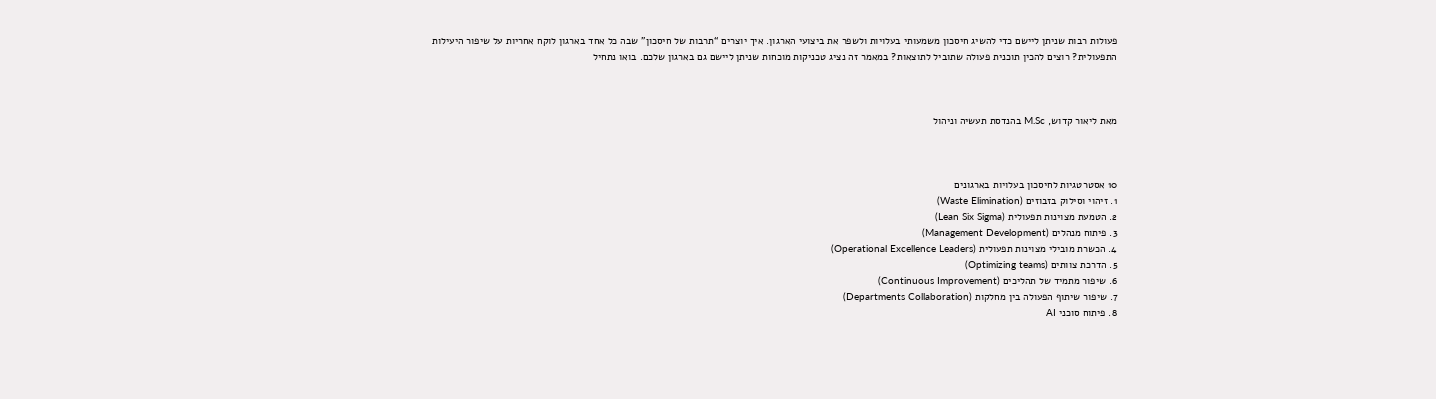פעולות רבות שניתן ליישם כדי להשיג חיסכון משמעותי בעלויות ולשפר את ביצועי הארגון. איך יוצרים “תרבות של חיסכון” שבה כל אחד בארגון לוקח אחריות על שיפור היעילות התפעולית? רוצים להכין תוכנית פעולה שתוביל לתוצאות? במאמר זה נציג טכניקות מוכחות שניתן ליישם גם בארגון שלכם. בואו נתחיל



מאת ליאור קדוש, M.Sc בהנדסת תעשיה וניהול



10 אסטרטגיות לחיסכון בעלויות בארגונים
1. זיהוי וסילוק בזבוזים (Waste Elimination)
2. הטמעת מצוינות תפעולית (Lean Six Sigma)
3. פיתוח מנהלים (Management Development)
4. הכשרת מובילי מצוינות תפעולית (Operational Excellence Leaders)
5. הדרכת צוותים (Optimizing teams)
6. שיפור מתמיד של תהליכים (Continuous Improvement)
7. שיפור שיתוף הפעולה בין מחלקות (Departments Collaboration)
8. פיתוח סוכני AI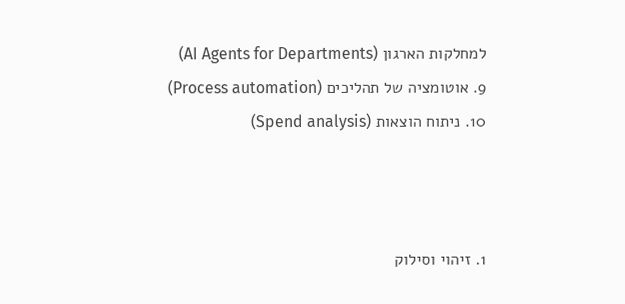למחלקות הארגון (AI Agents for Departments)
9. אוטומציה של תהליכים (Process automation)
10. ניתוח הוצאות (Spend analysis)



1. זיהוי וסילוק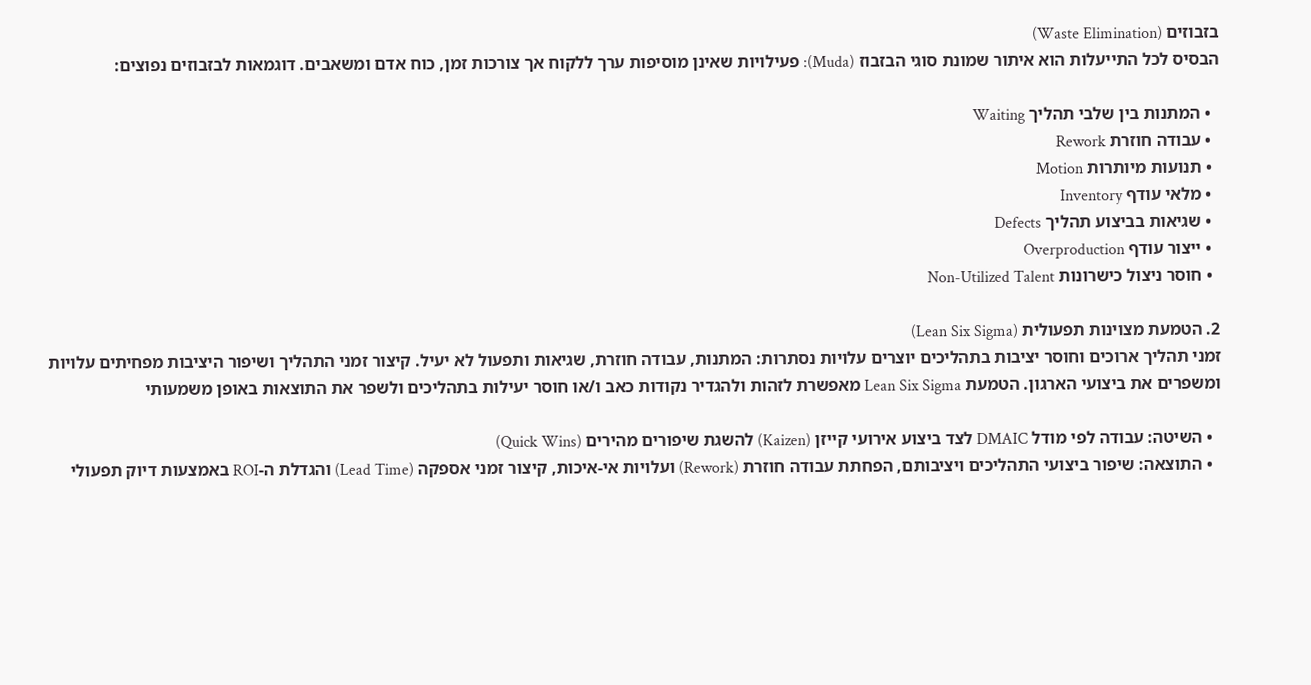בזבוזים (Waste Elimination)
הבסיס לכל התייעלות הוא איתור שמונת סוגי הבזבוז (Muda): פעילויות שאינן מוסיפות ערך ללקוח אך צורכות זמן, כוח אדם ומשאבים. דוגמאות לבזבוזים נפוצים:

  • המתנות בין שלבי תהליך Waiting
  • עבודה חוזרת Rework
  • תנועות מיותרות Motion
  • מלאי עודף Inventory
  • שגיאות בביצוע תהליך Defects
  • ייצור עודף Overproduction
  • חוסר ניצול כישרונות Non-Utilized Talent

2. הטמעת מצוינות תפעולית (Lean Six Sigma)
זמני תהליך ארוכים וחוסר יציבות בתהליכים יוצרים עלויות נסתרות: המתנות, עבודה חוזרת, שגיאות ותפעול לא יעיל. קיצור זמני התהליך ושיפור היציבות מפחיתים עלויות ומשפרים את ביצועי הארגון. הטמעת Lean Six Sigma מאפשרת לזהות ולהגדיר נקודות כאב ו/או חוסר יעילות בתהליכים ולשפר את התוצאות באופן משמעותי

  • השיטה: עבודה לפי מודל DMAIC לצד ביצוע אירועי קייזן (Kaizen) להשגת שיפורים מהירים (Quick Wins)
  • התוצאה: שיפור ביצועי התהליכים ויציבותם, הפחתת עבודה חוזרת (Rework) ועלויות אי-איכות, קיצור זמני אספקה (Lead Time) והגדלת ה-ROI באמצעות דיוק תפעולי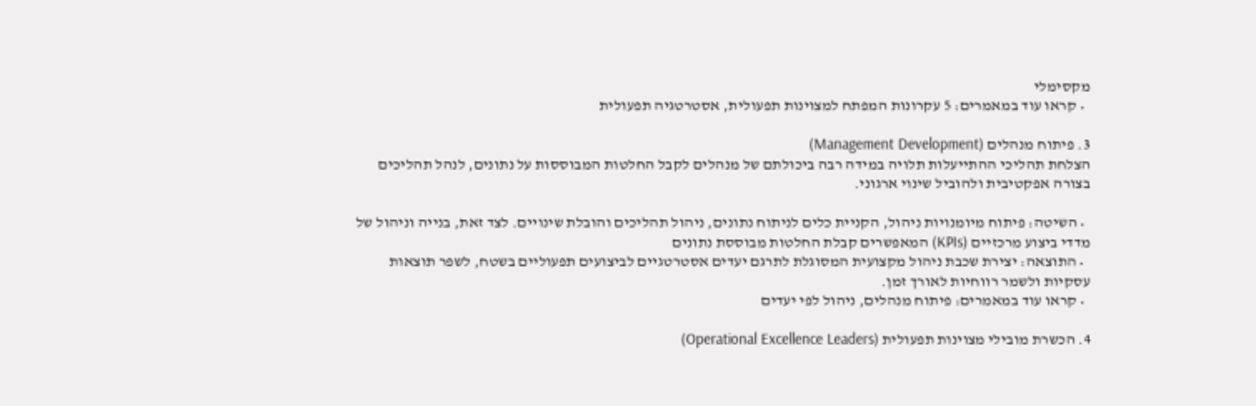מקסימלי
  • קראו עוד במאמרים: 5 עקרונות המפתח למצוינות תפעולית, אסטרטגיה תפעולית

3. פיתוח מנהלים (Management Development)
הצלחת תהליכי ההתייעלות תלויה במידה רבה ביכולתם של מנהלים לקבל החלטות המבוססות על נתונים, לנהל תהליכים בצורה אפקטיבית ולהוביל שינוי ארגוני.

  • השיטה: פיתוח מיומנויות ניהול, הקניית כלים לניתוח נתונים, ניהול תהליכים והובלת שינויים. לצד זאת, בנייה וניהול של מדדי ביצוע מרכזיים (KPIs) המאפשרים קבלת החלטות מבוססת נתונים
  • התוצאה: יצירת שכבת ניהול מקצועית המסוגלת לתרגם יעדים אסטרטגיים לביצועים תפעוליים בשטח, לשפר תוצאות עסקיות ולשמר רווחיות לאורך זמן.
  • קראו עוד במאמרים: פיתוח מנהלים, ניהול לפי יעדים

4. הכשרת מובילי מצוינות תפעולית (Operational Excellence Leaders)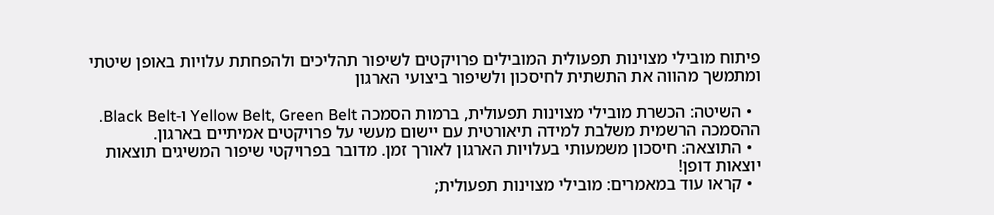פיתוח מובילי מצוינות תפעולית המובילים פרויקטים לשיפור תהליכים ולהפחתת עלויות באופן שיטתי ומתמשך מהווה את התשתית לחיסכון ולשיפור ביצועי הארגון

  • השיטה: הכשרת מובילי מצוינות תפעולית, ברמות הסמכה Yellow Belt, Green Belt ו-Black Belt. ההסמכה הרשמית משלבת למידה תיאורטית עם יישום מעשי על פרויקטים אמיתיים בארגון.
  • התוצאה: חיסכון משמעותי בעלויות הארגון לאורך זמן. מדובר בפרויקטי שיפור המשיגים תוצאות יוצאות דופן!
  • קראו עוד במאמרים: מובילי מצוינות תפעולית;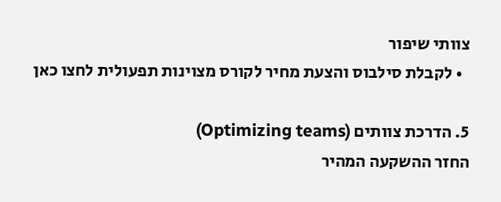צוותי שיפור
  • לקבלת סילבוס והצעת מחיר לקורס מצוינות תפעולית לחצו כאן

5. הדרכת צוותים (Optimizing teams)
החזר ההשקעה המהיר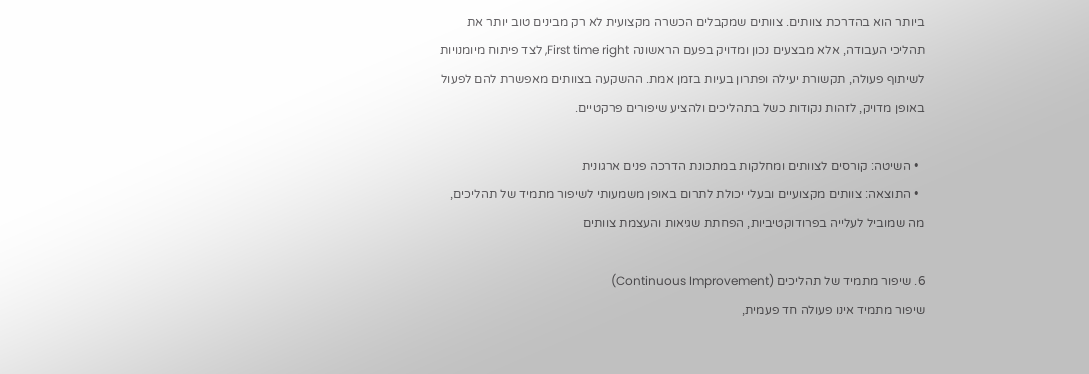ביותר הוא בהדרכת צוותים. צוותים שמקבלים הכשרה מקצועית לא רק מבינים טוב יותר את תהליכי העבודה, אלא מבצעים נכון ומדויק בפעם הראשונה First time right, לצד פיתוח מיומנויות לשיתוף פעולה, תקשורת יעילה ופתרון בעיות בזמן אמת. ההשקעה בצוותים מאפשרת להם לפעול באופן מדויק, לזהות נקודות כשל בתהליכים ולהציע שיפורים פרקטיים.

  • השיטה: קורסים לצוותים ומחלקות במתכונת הדרכה פנים ארגונית
  • התוצאה: צוותים מקצועיים ובעלי יכולת לתרום באופן משמעותי לשיפור מתמיד של תהליכים, מה שמוביל לעלייה בפרודוקטיביות, הפחתת שגיאות והעצמת צוותים

6. שיפור מתמיד של תהליכים (Continuous Improvement)
שיפור מתמיד אינו פעולה חד פעמית,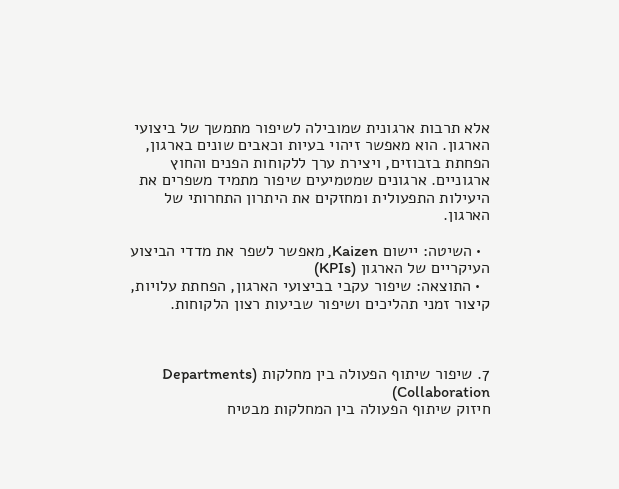אלא תרבות ארגונית שמובילה לשיפור מתמשך של ביצועי הארגון. הוא מאפשר זיהוי בעיות וכאבים שונים בארגון, הפחתת בזבוזים, ויצירת ערך ללקוחות הפנים והחוץ ארגוניים. ארגונים שמטמיעים שיפור מתמיד משפרים את היעילות התפעולית ומחזקים את היתרון התחרותי של הארגון.

  • השיטה: יישום Kaizen, מאפשר לשפר את מדדי הביצוע העיקריים של הארגון (KPIs)
  • התוצאה: שיפור עקבי בביצועי הארגון, הפחתת עלויות, קיצור זמני תהליכים ושיפור שביעות רצון הלקוחות.



7. שיפור שיתוף הפעולה בין מחלקות (Departments Collaboration)
חיזוק שיתוף הפעולה בין המחלקות מבטיח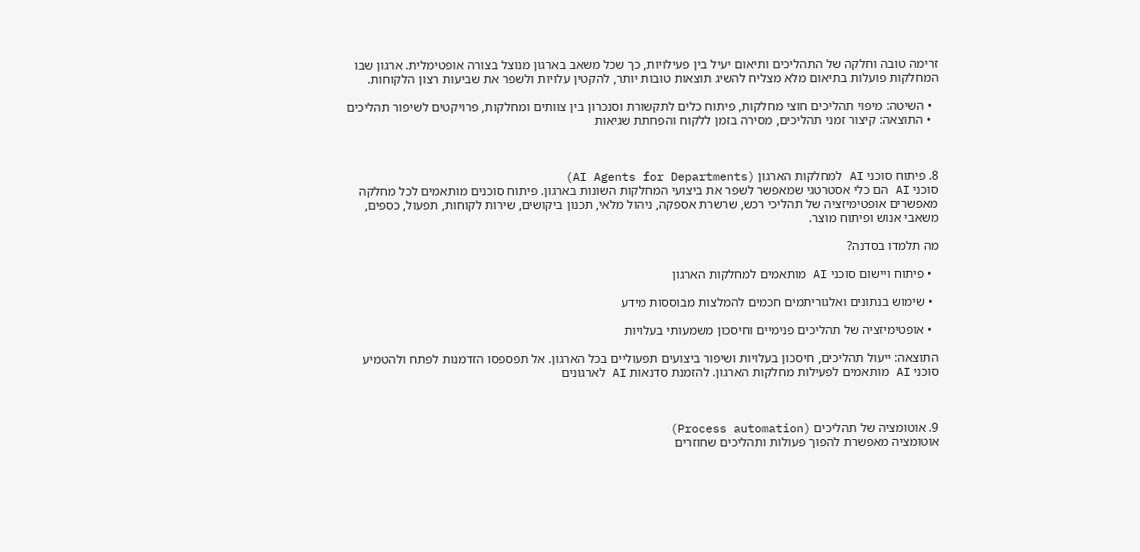זרימה טובה וחלקה של התהליכים ותיאום יעיל בין פעילויות, כך שכל משאב בארגון מנוצל בצורה אופטימלית. ארגון שבו המחלקות פועלות בתיאום מלא מצליח להשיג תוצאות טובות יותר, להקטין עלויות ולשפר את שביעות רצון הלקוחות.

  • השיטה: מיפוי תהליכים חוצי מחלקות, פיתוח כלים לתקשורת וסנכרון בין צוותים ומחלקות, פרויקטים לשיפור תהליכים
  • התוצאה: קיצור זמני תהליכים, מסירה בזמן ללקוח והפחתת שגיאות



8. פיתוח סוכני AI למחלקות הארגון (AI Agents for Departments)
סוכני AI הם כלי אסטרטגי שמאפשר לשפר את ביצועי המחלקות השונות בארגון. פיתוח סוכנים מותאמים לכל מחלקה מאפשרים אופטימיזציה של תהליכי רכש, שרשרת אספקה, ניהול מלאי, תכנון ביקושים, שירות לקוחות, תפעול, כספים, משאבי אנוש ופיתוח מוצר.

מה תלמדו בסדנה?

  • פיתוח ויישום סוכני AI מותאמים למחלקות הארגון

  • שימוש בנתונים ואלגוריתמים חכמים להמלצות מבוססות מידע

  • אופטימיזציה של תהליכים פנימיים וחיסכון משמעותי בעלויות

התוצאה: ייעול תהליכים, חיסכון בעלויות ושיפור ביצועים תפעוליים בכל הארגון. אל תפספסו הזדמנות לפתח ולהטמיע סוכני AI מותאמים לפעילות מחלקות הארגון. להזמנת סדנאות AI לארגונים



9. אוטומציה של תהליכים (Process automation)
אוטומציה מאפשרת להפוך פעולות ותהליכים שחוזרים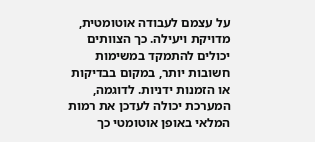על עצמם לעבודה אוטומטית, מדויקת ויעילה. כך הצוותים יכולים להתמקד במשימות חשובות יותר, במקום בבדיקות או הזמנות ידניות. לדוגמה, המערכת יכולה לעדכן את רמות המלאי באופן אוטומטי כך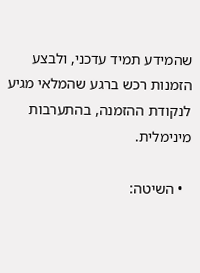שהמידע תמיד עדכני, ולבצע הזמנות רכש ברגע שהמלאי מגיע לנקודת ההזמנה, בהתערבות מינימלית.

  • השיטה: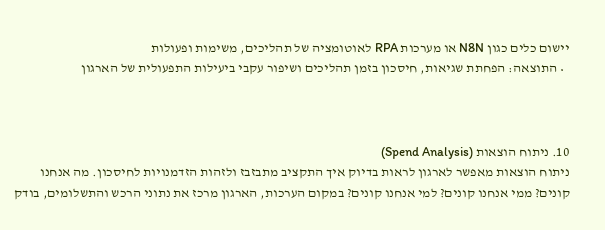יישום כלים כגון N8N או מערכות RPA לאוטומציה של תהליכים, משימות ופעולות
  • התוצאה: הפחתת שגיאות, חיסכון בזמן תהליכים ושיפור עקבי ביעילות התפעולית של הארגון



10. ניתוח הוצאות (Spend Analysis)
ניתוח הוצאות מאפשר לארגון לראות בדיוק איך התקציב מתבזבז ולזהות הזדמנויות לחיסכון. מה אנחנו קונים? ממי אנחנו קונים? למי אנחנו קונים? במקום הערכות, הארגון מרכז את נתוני הרכש והתשלומים, בודק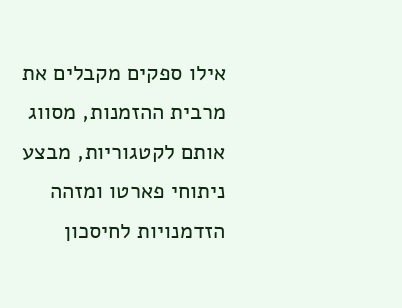אילו ספקים מקבלים את מרבית ההזמנות, מסווג אותם לקטגוריות, מבצע ניתוחי פארטו ומזהה הזדמנויות לחיסכון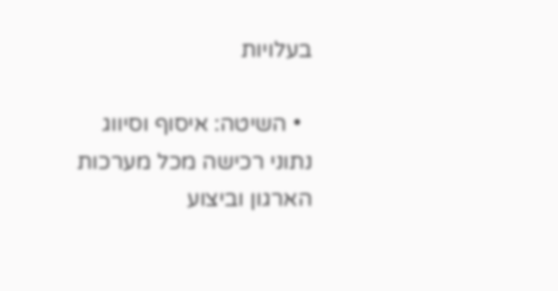בעלויות

  • השיטה: איסוף וסיווג נתוני רכישה מכל מערכות הארגון וביצוע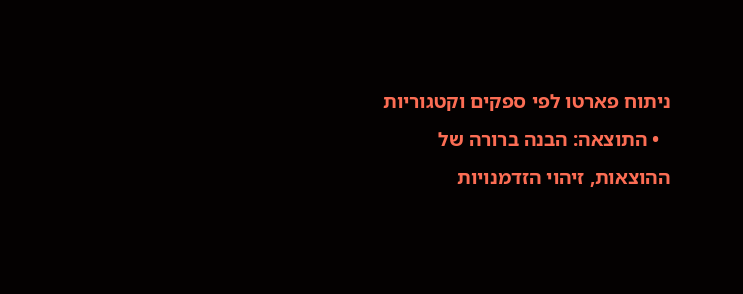ניתוח פארטו לפי ספקים וקטגוריות
  • התוצאה: הבנה ברורה של ההוצאות, זיהוי הזדמנויות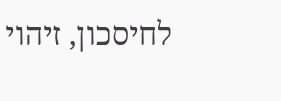לחיסכון, זיהוי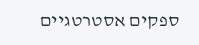ספקים אסטרטגיים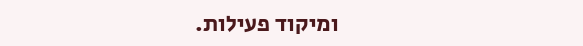ומיקוד פעילות.